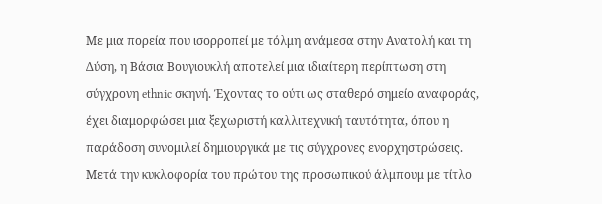Με μια πορεία που ισορροπεί με τόλμη ανάμεσα στην Ανατολή και τη Δύση, η Βάσια Βουγιουκλή αποτελεί μια ιδιαίτερη περίπτωση στη σύγχρονη ethnic σκηνή. Έχοντας το ούτι ως σταθερό σημείο αναφοράς, έχει διαμορφώσει μια ξεχωριστή καλλιτεχνική ταυτότητα, όπου η παράδοση συνομιλεί δημιουργικά με τις σύγχρονες ενορχηστρώσεις.
Μετά την κυκλοφορία του πρώτου της προσωπικού άλμπουμ με τίτλο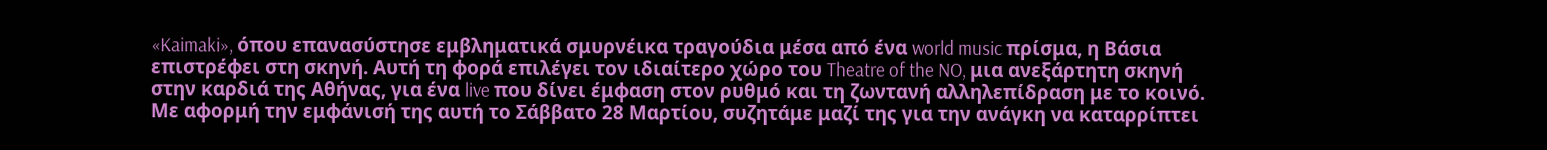«Kaimaki», όπου επανασύστησε εμβληματικά σμυρνέικα τραγούδια μέσα από ένα world music πρίσμα, η Βάσια επιστρέφει στη σκηνή. Αυτή τη φορά επιλέγει τον ιδιαίτερο χώρο του Theatre of the NO, μια ανεξάρτητη σκηνή στην καρδιά της Αθήνας, για ένα live που δίνει έμφαση στον ρυθμό και τη ζωντανή αλληλεπίδραση με το κοινό.
Με αφορμή την εμφάνισή της αυτή το Σάββατο 28 Μαρτίου, συζητάμε μαζί της για την ανάγκη να καταρρίπτει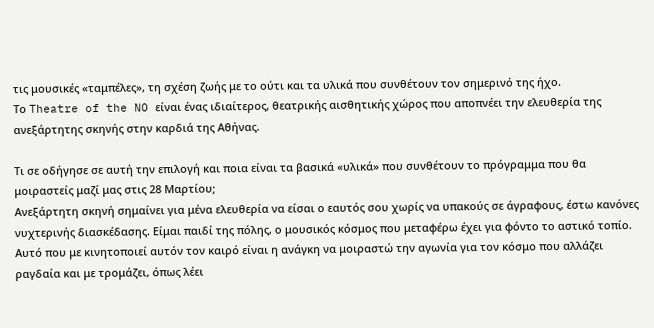τις μουσικές «ταμπέλες», τη σχέση ζωής με το ούτι και τα υλικά που συνθέτουν τον σημερινό της ήχο.
Το Theatre of the NO είναι ένας ιδιαίτερος, θεατρικής αισθητικής χώρος που αποπνέει την ελευθερία της ανεξάρτητης σκηνής στην καρδιά της Αθήνας.

Τι σε οδήγησε σε αυτή την επιλογή και ποια είναι τα βασικά «υλικά» που συνθέτουν το πρόγραμμα που θα μοιραστείς μαζί μας στις 28 Μαρτίου;
Ανεξάρτητη σκηνή σημαίνει για μένα ελευθερία να είσαι ο εαυτός σου χωρίς να υπακούς σε άγραφους, έστω κανόνες νυχτερινής διασκέδασης. Είμαι παιδί της πόλης, ο μουσικός κόσμος που μεταφέρω έχει για φόντο το αστικό τοπίο. Αυτό που με κινητοποιεί αυτόν τον καιρό είναι η ανάγκη να μοιραστώ την αγωνία για τον κόσμο που αλλάζει ραγδαία και με τρομάζει, όπως λέει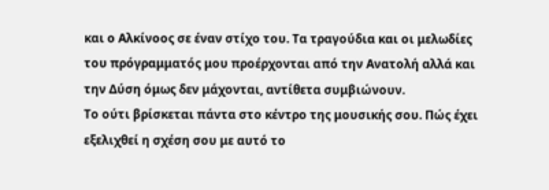και ο Αλκίνοος σε έναν στίχο του. Τα τραγούδια και οι μελωδίες του πρόγραμματός μου προέρχονται από την Ανατολή αλλά και την Δύση όμως δεν μάχονται, αντίθετα συμβιώνουν.
Το ούτι βρίσκεται πάντα στο κέντρο της μουσικής σου. Πώς έχει εξελιχθεί η σχέση σου με αυτό το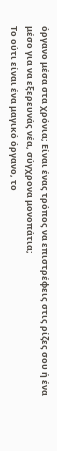όργανο μέσα στα χρόνια; Είναι ένας τρόπος να επιστρέφεις στις ρίζες σου ή ένα μέσο για να εξερευνάς νέα, σύγχρονα μονοπάτια;
Το ούτι είναι ένα μαγικό όργανο, το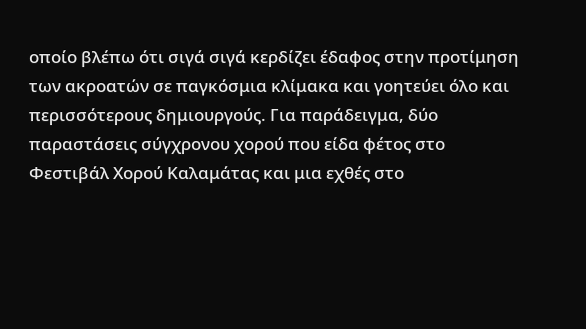οποίο βλέπω ότι σιγά σιγά κερδίζει έδαφος στην προτίμηση των ακροατών σε παγκόσμια κλίμακα και γοητεύει όλο και περισσότερους δημιουργούς. Για παράδειγμα, δύο παραστάσεις σύγχρονου χορού που είδα φέτος στο Φεστιβάλ Χορού Καλαμάτας και μια εχθές στο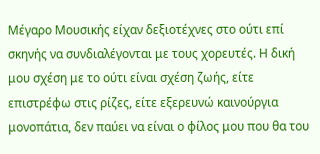Μέγαρο Μουσικής είχαν δεξιοτέχνες στο ούτι επί σκηνής να συνδιαλέγονται με τους χορευτές. Η δική μου σχέση με το ούτι είναι σχέση ζωής, είτε επιστρέφω στις ρίζες, είτε εξερευνώ καινούργια μονοπάτια, δεν παύει να είναι ο φίλος μου που θα του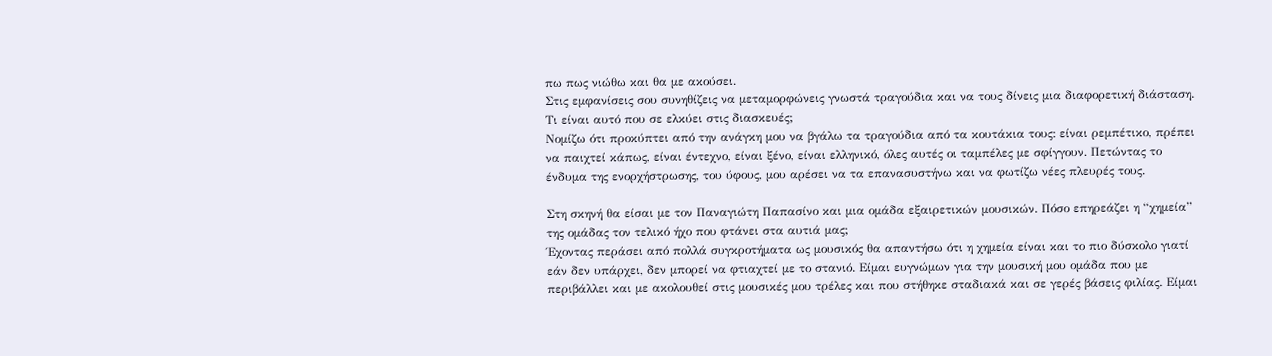πω πως νιώθω και θα με ακούσει.
Στις εμφανίσεις σου συνηθίζεις να μεταμορφώνεις γνωστά τραγούδια και να τους δίνεις μια διαφορετική διάσταση. Τι είναι αυτό που σε ελκύει στις διασκευές;
Νομίζω ότι προκύπτει από την ανάγκη μου να βγάλω τα τραγούδια από τα κουτάκια τους: είναι ρεμπέτικο, πρέπει να παιχτεί κάπως, είναι έντεχνο, είναι ξένο, είναι ελληνικό, όλες αυτές οι ταμπέλες με σφίγγουν. Πετώντας το ένδυμα της ενορχήστρωσης, του ύφους, μου αρέσει να τα επανασυστήνω και να φωτίζω νέες πλευρές τους.

Στη σκηνή θα είσαι με τον Παναγιώτη Παπασίνο και μια ομάδα εξαιρετικών μουσικών. Πόσο επηρεάζει η “χημεία” της ομάδας τον τελικό ήχο που φτάνει στα αυτιά μας;
Έχοντας περάσει από πολλά συγκροτήματα ως μουσικός θα απαντήσω ότι η χημεία είναι και το πιο δύσκολο γιατί εάν δεν υπάρχει, δεν μπορεί να φτιαχτεί με το στανιό. Είμαι ευγνώμων για την μουσική μου ομάδα που με περιβάλλει και με ακολουθεί στις μουσικές μου τρέλες και που στήθηκε σταδιακά και σε γερές βάσεις φιλίας. Είμαι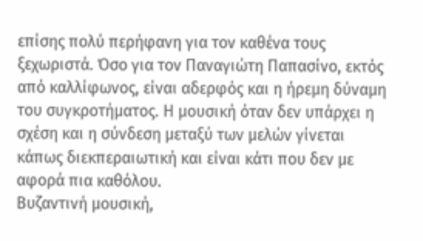επίσης πολύ περήφανη για τον καθένα τους ξεχωριστά. Όσο για τον Παναγιώτη Παπασίνο, εκτός από καλλίφωνος, είναι αδερφός και η ήρεμη δύναμη του συγκροτήματος. Η μουσική όταν δεν υπάρχει η σχέση και η σύνδεση μεταξύ των μελών γίνεται κάπως διεκπεραιωτική και είναι κάτι που δεν με αφορά πια καθόλου.
Βυζαντινή μουσική,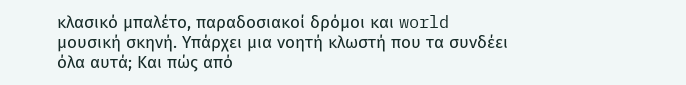κλασικό μπαλέτο, παραδοσιακοί δρόμοι και world μουσική σκηνή. Υπάρχει μια νοητή κλωστή που τα συνδέει όλα αυτά; Και πώς από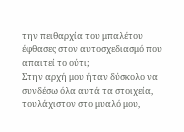την πειθαρχία του μπαλέτου έφθασες στον αυτοσχεδιασμό που απαιτεί το ούτι;
Στην αρχή μου ήταν δύσκολο να συνδέσω όλα αυτά τα στοιχεία, τουλάχιστον στο μυαλό μου,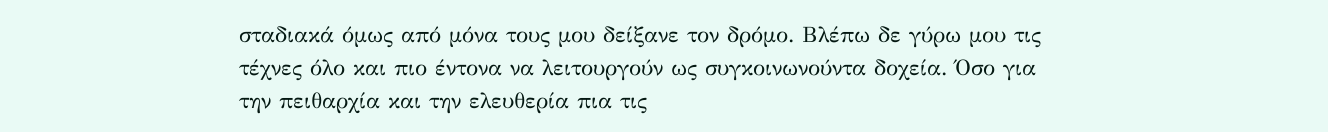σταδιακά όμως από μόνα τους μου δείξανε τον δρόμο. Βλέπω δε γύρω μου τις τέχνες όλο και πιο έντονα να λειτουργούν ως συγκοινωνούντα δοχεία. Όσο για την πειθαρχία και την ελευθερία πια τις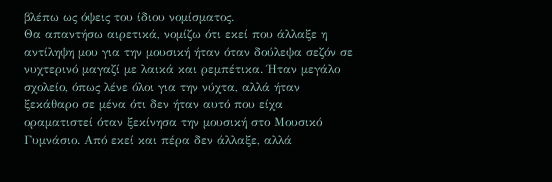βλέπω ως όψεις του ίδιου νομίσματος.
Θα απαντήσω αιρετικά, νομίζω ότι εκεί που άλλαξε η αντίληψη μου για την μουσική ήταν όταν δούλεψα σεζόν σε νυχτερινό μαγαζί με λαικά και ρεμπέτικα. Ήταν μεγάλο σχολείο, όπως λένε όλοι για την νύχτα, αλλά ήταν ξεκάθαρο σε μένα ότι δεν ήταν αυτό που είχα οραματιστεί όταν ξεκίνησα την μουσική στο Μουσικό Γυμνάσιο. Από εκεί και πέρα δεν άλλαξε, αλλά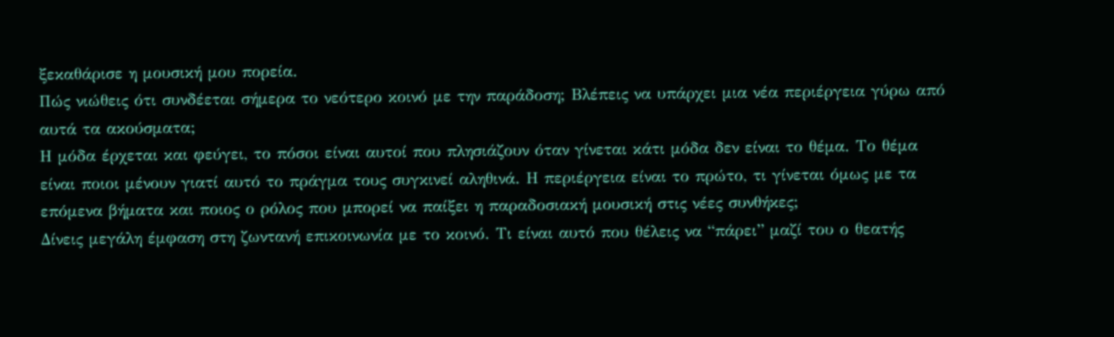ξεκαθάρισε η μουσική μου πορεία.
Πώς νιώθεις ότι συνδέεται σήμερα το νεότερο κοινό με την παράδοση; Βλέπεις να υπάρχει μια νέα περιέργεια γύρω από αυτά τα ακούσματα;
Η μόδα έρχεται και φεύγει, το πόσοι είναι αυτοί που πλησιάζουν όταν γίνεται κάτι μόδα δεν είναι το θέμα. Το θέμα είναι ποιοι μένουν γιατί αυτό το πράγμα τους συγκινεί αληθινά. Η περιέργεια είναι το πρώτο, τι γίνεται όμως με τα επόμενα βήματα και ποιος ο ρόλος που μπορεί να παίξει η παραδοσιακή μουσική στις νέες συνθήκες;
Δίνεις μεγάλη έμφαση στη ζωντανή επικοινωνία με το κοινό. Τι είναι αυτό που θέλεις να “πάρει” μαζί του ο θεατής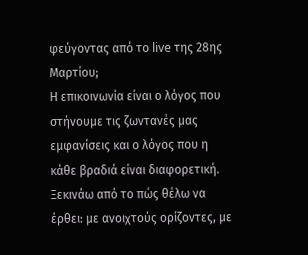φεύγοντας από το live της 28ης Μαρτίου;
Η επικοινωνία είναι ο λόγος που στήνουμε τις ζωντανές μας εμφανίσεις και ο λόγος που η κάθε βραδιά είναι διαφορετική. Ξεκινάω από το πώς θέλω να έρθει: με ανοιχτούς ορίζοντες, με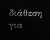διάθεση για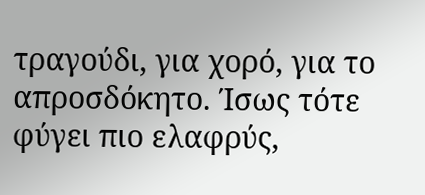τραγούδι, για χορό, για το απροσδόκητο. Ίσως τότε φύγει πιο ελαφρύς,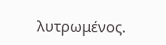λυτρωμένος.